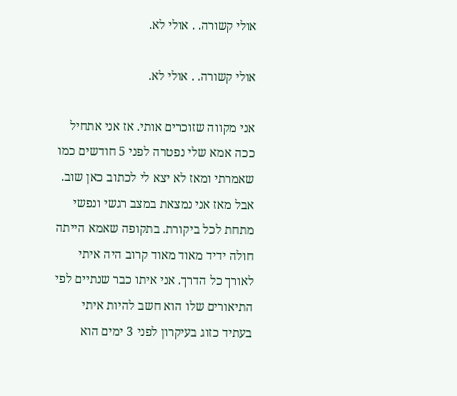אולי קשורה. . אולי לא.

אולי קשורה. . אולי לא.

אני מקווה שזוכרים אותי. אז אני אתחיל ככה אמא שלי נפטרה לפני 5 חודשים כמו שאמרתי ומאז לא יצא לי לכתוב כאן שוב. אבל מאז אני נמצאת במצב רגשי ונפשי מתחת לכל ביקורת. בתקופה שאמא הייתה חולה ידיד מאוד מאוד קרוב היה איתי לאורך כל הדרך. אני איתו כבר שנתיים לפי התיאורים שלו הוא חשב להיות איתי בעתיד כזוג בעיקרון לפני 3 ימים הוא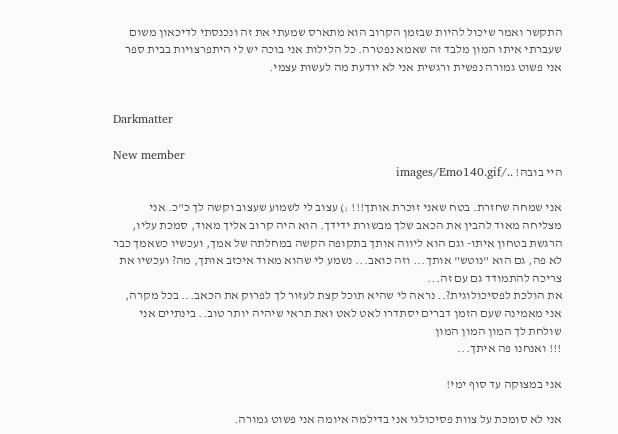התקשר ואמר שיכול להיות שבזמן הקרוב הוא מתארס שמעתי את זה ונכנסתי לדיכאון משום שעברתי איתו המון מלבד זה שאמא נפטרה. כל הלילות אני בוכה יש לי היתפרצויות בבית ספר אני פשוט גמורה נפשית ורגשית אני לא יודעת מה לעשות עצמי.


Darkmatter

New member
היי בובה! ../images/Emo140.gif

אני שמחה שחזרת. בטח שאני זוכרת אותך!!! :) עצוב לי לשמוע שעצוב וקשה לך כ"כ. אני מצליחה מאוד להבין את הכאב שלך מבשורת ידידך. הוא היה קרוב אליך מאוד, סמכת עליו, הרגשת בטחון איתו- וגם הוא ליווה אותך בתקופה הקשה במחלתה של אמך, ועכשיו כשאמך כבר לא פה, גם הוא "נוטש" אותך... וזה כואב... נשמע לי שהוא מאוד איכזב אותך, מה? ועכשיו את צריכה להתמודד גם עם זה...
את הולכת לפסיכולוגית?.. נראה לי שהיא תוכל קצת לעזור לך לפרוק את הכאב... בכל מקרה, אני מאמינה שעם הזמן דברים יסתדרו לאט לאט ואת תראי שיהיה יותר טוב.. בינתיים אני שולחת לך המון המון המון
!!! ואנחנו פה איתך...

אני במצוקה עד סוף ימי!

אני לא סומכת על צוות פסיכולגי אני בדילמה איומה אני פשוט גמורה.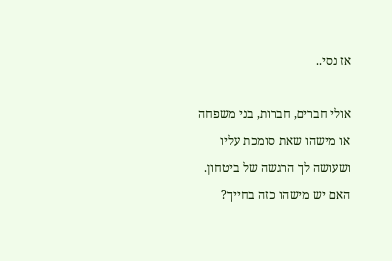אז נסי..

אולי חברים, חברות, בני משפחה או מישהו שאת סומכת עליו ושעושה לך הרגשה של ביטחון. האם יש מישהו כזה בחייך?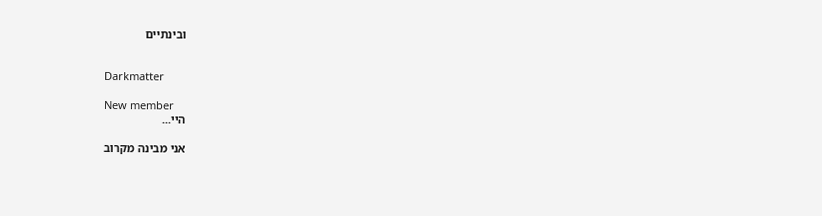ובינתיים


Darkmatter

New member
היי...

אני מבינה מקרוב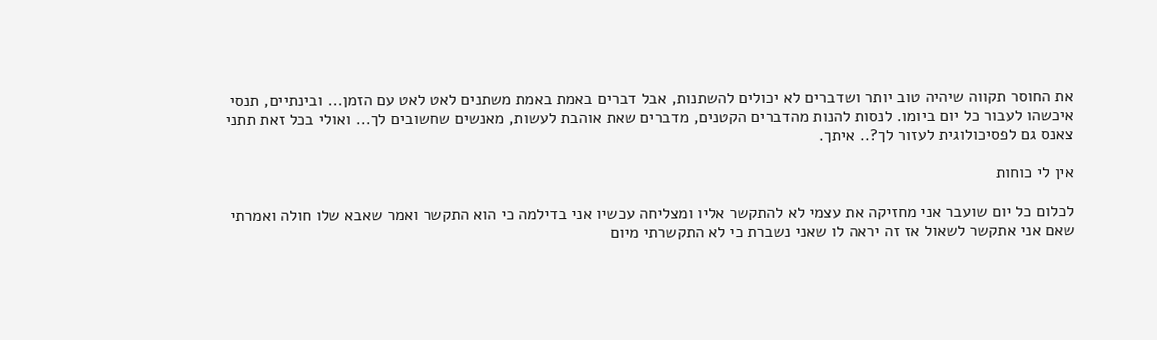את החוסר תקווה שיהיה טוב יותר ושדברים לא יכולים להשתנות, אבל דברים באמת באמת משתנים לאט לאט עם הזמן... ובינתיים, תנסי איכשהו לעבור כל יום ביומו. לנסות להנות מהדברים הקטנים, מדברים שאת אוהבת לעשות, מאנשים שחשובים לך... ואולי בכל זאת תתני צאנס גם לפסיכולוגית לעזור לך?.. איתך.

אין לי כוחות

לכלום כל יום שועבר אני מחזיקה את עצמי לא להתקשר אליו ומצליחה עכשיו אני בדילמה כי הוא התקשר ואמר שאבא שלו חולה ואמרתי שאם אני אתקשר לשאול אז זה יראה לו שאני נשברת כי לא התקשרתי מיום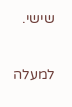שישי.

למעלה